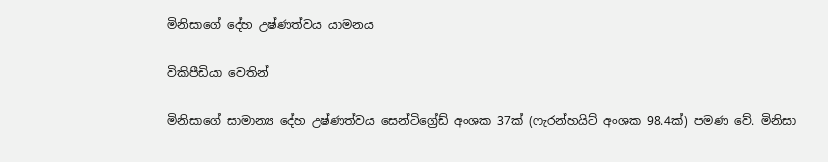මිනිසාගේ දේහ උෂ්ණත්වය යාමනය

විකිපීඩියා වෙතින්

මිනිසාගේ සාමාන්‍ය දේහ උෂ්ණත්වය සෙන්ටිග්‍රේඩ් අංශක 37ක් (ෆැරන්හයිට් අංශක 98.4ක්) පමණ වේ. මිනිසා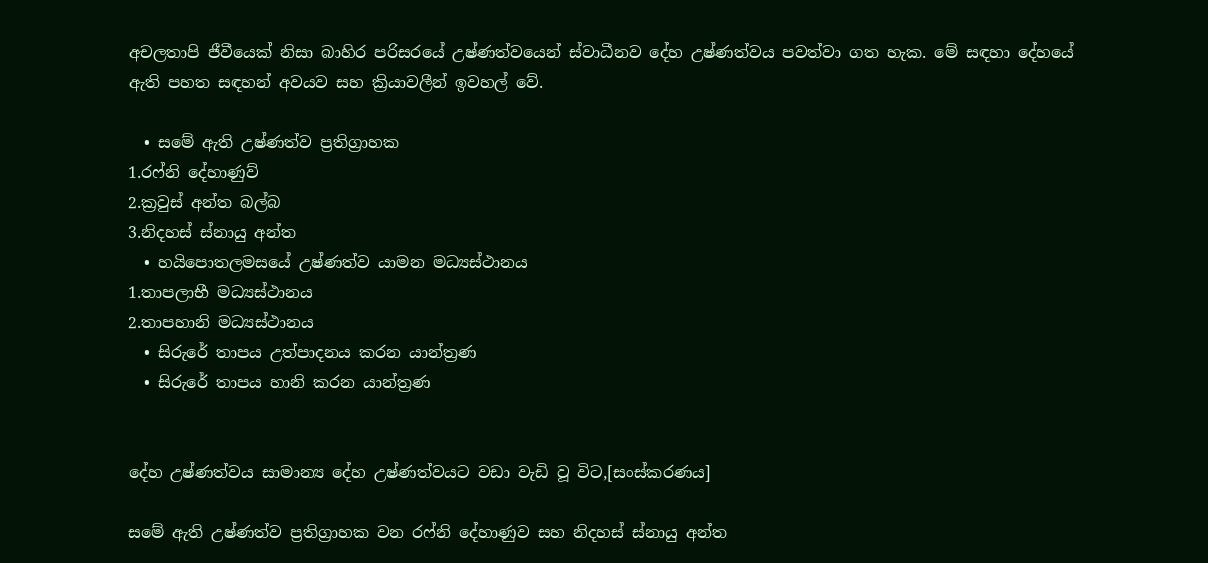අචලතාපි ජීවීයෙක් නිසා බාහිර පරිසරයේ උෂ්ණත්වයෙන් ස්වාධීනව දේහ උෂ්ණත්වය පවත්වා ගත හැක. මේ සඳහා දේහයේ ඇති පහත සඳහන් අවයව සහ ක්‍රියාවලීන් ඉවහල් වේ.

  • සමේ ඇති උෂ්ණත්ව ප්‍රතිග්‍රාහක
1.රෆ්නි දේහාණුව්
2.ක්‍රවුස් අන්ත බල්බ
3.නිදහස් ස්නායු අන්ත
  • හයිපොතලමසයේ උෂ්ණත්ව යාමන මධ්‍යස්ථානය
1.තාපලාභී මධ්‍යස්ථානය
2.තාපහානි මධ්‍යස්ථානය
  • සිරුරේ තාපය උත්පාදනය කරන යාන්ත්‍රණ
  • සිරුරේ තාපය හානි කරන යාන්ත්‍රණ


දේහ උෂ්ණත්වය සාමාන්‍ය දේහ උෂ්ණත්වයට වඩා වැඩි වූ විට,[සංස්කරණය]

සමේ ඇති උෂ්ණත්ව ප්‍රතිග්‍රාහක වන රෆ්නි දේහාණුව සහ නිදහස් ස්නායු අන්ත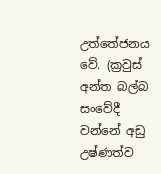උත්තේජනය වේ. (ක්‍රවුස් අන්ත බල්බ සංවේදී වන්නේ අඩු උෂ්ණත්ව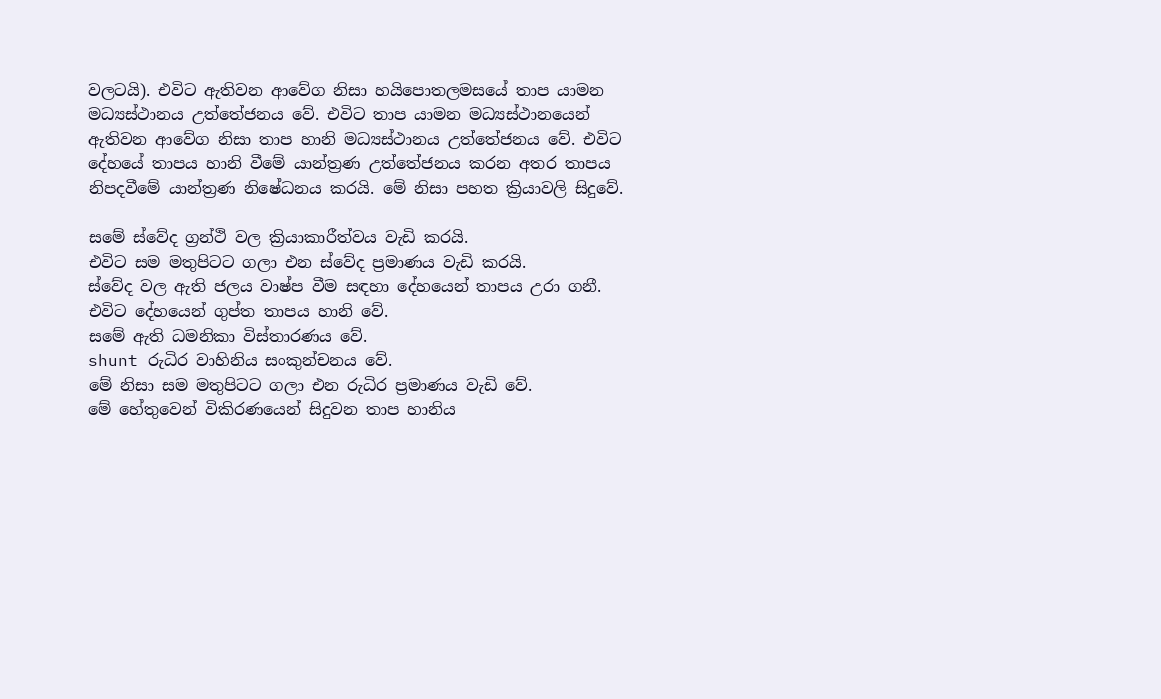වලටයි). එවිට ඇතිවන ආවේග නිසා හයිපොතලමසයේ තාප යාමන මධ්‍යස්ථානය උත්තේජනය වේ. එවිට තාප යාමන මධ්‍යස්ථානයෙන් ඇතිවන ආවේග නිසා තාප හානි මධ්‍යස්ථානය උත්තේජනය වේ. එවිට දේහයේ තාපය හානි වීමේ යාන්ත්‍රණ උත්තේජනය කරන අතර තාපය නිපදවීමේ යාන්ත්‍රණ නිෂේධනය කරයි. මේ නිසා පහත ක්‍රියාවලි සිදුවේ.

සමේ ස්වේද ග්‍රන්ථි වල ක්‍රියාකාරීත්වය වැඩි කරයි.
එවිට සම මතුපිටට ගලා එන ස්වේද ප්‍රමාණය වැඩි කරයි.
ස්වේද වල ඇති ජලය වාෂ්ප වීම සඳහා දේහයෙන් තාපය උරා ගනී.
එවිට දේහයෙන් ගුප්ත තාපය හානි වේ.
සමේ ඇති ධමනිකා විස්තාරණය වේ.
shunt රුධිර වාහිනිය සංකුන්චනය වේ.
මේ නිසා සම මතුපිටට ගලා එන රුධිර ප්‍රමාණය වැඩි වේ.
මේ හේතුවෙන් විකිරණයෙන් සිදුවන තාප හානිය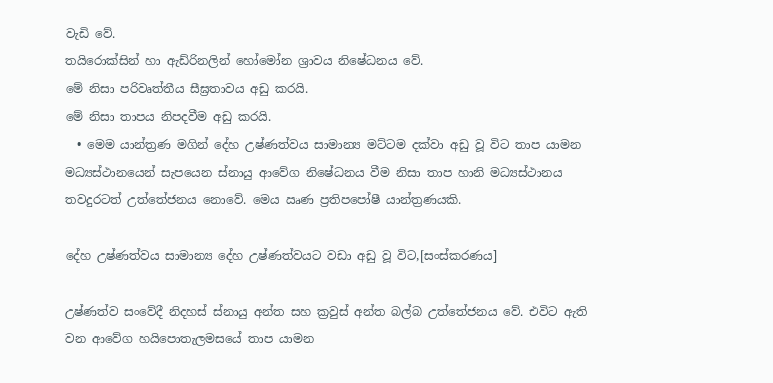වැඩි වේ.
තයිරොක්සින් හා ඇඩ්රිනලින් හෝමෝන ශ්‍රාවය නිෂේධනය වේ.
මේ නිසා පරිවෘත්තීය සීඝ්‍රතාවය අඩු කරයි.
මේ නිසා තාපය නිපදවීම අඩු කරයි.
  • මෙම යාන්ත්‍රණ මගින් දේහ උෂ්ණත්වය සාමාන්‍ය මට්ටම දක්වා අඩු වූ විට තාප යාමන මධ්‍යස්ථානයෙන් සැපයෙන ස්නායු ආවේග නිෂේධනය වීම නිසා තාප හානි මධ්‍යස්ථානය තවදුරටත් උත්තේජනය නොවේ. මෙය ඍණ ප්‍රතිපපෝෂී යාන්ත්‍රණයකි.

දේහ උෂ්ණත්වය සාමාන්‍ය දේහ උෂ්ණත්වයට වඩා අඩු වූ විට,[සංස්කරණය]

උෂ්ණත්ව සංවේදී නිදහස් ස්නායු අන්ත සහ ක්‍රවුස් අන්ත බල්බ උත්තේජනය වේ. එවිට ඇති වන ආවේග හයිපොතැලමසයේ තාප යාමන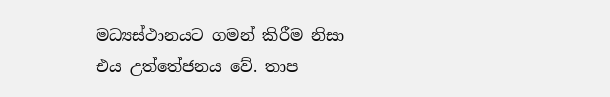මධ්‍යස්ථානයට ගමන් කිරීම නිසා එය උත්තේජනය වේ. තාප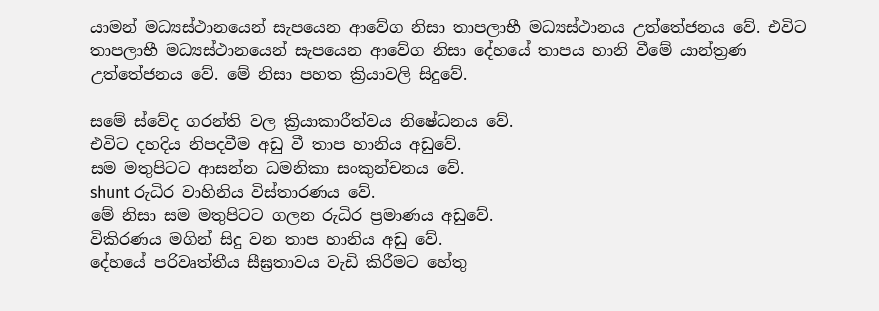යාමන් මධ්‍යස්ථානයෙන් සැපයෙන ආවේග නිසා තාපලාභී මධ්‍යස්ථානය උත්තේජනය වේ. එවිට තාපලාභී මධ්‍යස්ථානයෙන් සැපයෙන ආවේග නිසා දේහයේ තාපය හානි වීමේ යාන්ත්‍රණ උත්තේජනය වේ. මේ නිසා පහත ක්‍රියාවලි සිදුවේ.

සමේ ස්වේද ගරන්ති වල ක්‍රියාකාරීත්වය නිෂේධනය වේ.
එවිට දහදිය නිපදවීම අඩු වී තාප හානිය අඩුවේ.
සම මතුපිටට ආසන්න ධමනිකා සංකුන්චනය වේ.
shunt රුධිර වාහිනිය විස්තාරණය වේ.
මේ නිසා සම මතුපිටට ගලන රුධිර ප්‍රමාණය අඩුවේ.
විකිරණය මගින් සිදු වන තාප හානිය අඩු වේ.
දේහයේ පරිවෘත්තීය සීඝ්‍රතාවය වැඩි කිරීමට හේතු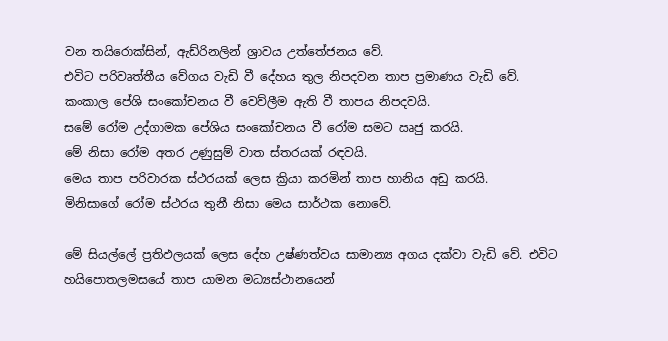වන තයිරොක්සින්, ඇඩ්රිනලින් ශ්‍රාවය උත්තේජනය වේ.
එවිට පරිවෘත්තීය වේගය වැඩි වී දේහය තුල නිපදවන තාප ප්‍රමාණය වැඩි වේ.
කංකාල පේශි සංකෝචනය වී වෙව්ලීම ඇති වී තාපය නිපදවයි.
සමේ රෝම උද්ගාමක පේශිය සංකෝචනය වී රෝම සමට ඍජු කරයි.
මේ නිසා රෝම අතර උණුසුම් වාත ස්තරයක් රඳවයි.
මෙය තාප පරිවාරක ස්ථරයක් ලෙස ක්‍රියා කරමින් තාප හානිය අඩු කරයි.
මිනිසාගේ රෝම ස්ථරය තුනී නිසා මෙය සාර්ථක නොවේ.

මේ සියල්ලේ ප්‍රතිඵලයක් ලෙස දේහ උෂ්ණත්වය සාමාන්‍ය අගය දක්වා වැඩි වේ. එවිට හයිපොතලමසයේ තාප යාමන මධ්‍යස්ථානයෙන්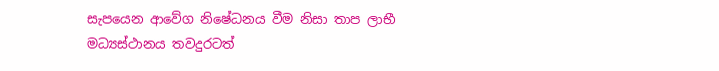සැපයෙන ආවේග නිෂේධනය වීම නිසා තාප ලාභී මධ්‍යස්ථානය තවදුරටත්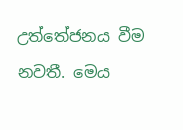උත්තේජනය වීම නවතී. මෙය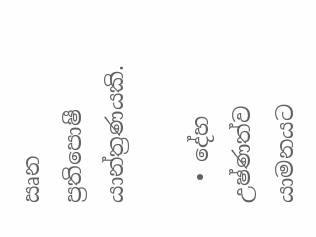ඍන ප්‍රතිපොෂී යාන්ත්‍රණයකි.

  • දේහ උෂ්ණත්ව යාමනයට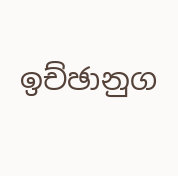ඉච්ඡානුග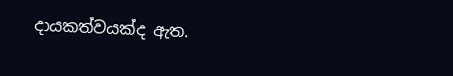දායකත්වයක්ද ඇත.